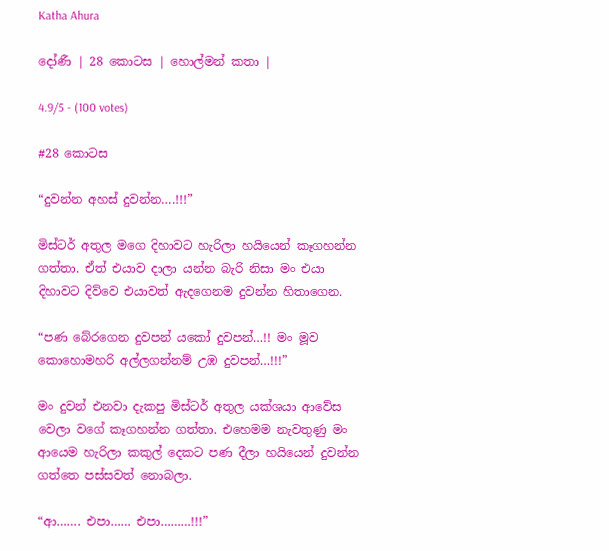Katha Ahura

දෝණී | 28 කොටස | හොල්මන් කතා |

4.9/5 - (100 votes)

#28 කොටස

“දුවන්න අහස් දුවන්න….!!!”

මිස්ටර් අතුල මගෙ දිහාවට හැරිලා හයියෙන් කෑගහන්න ගත්තා. ඒත් එයාව දාලා යන්න බැරි නිසා මං එයා දිහාවට දිව්වෙ එයාවත් ඇදගෙනම දුවන්න හිතාගෙන.

“පණ බේරගෙන දුවපන් යකෝ දුවපන්…!! මං මූව කොහොමහරි අල්ලගන්නම් උඹ දුවපන්…!!!”

මං දුවන් එනවා දැකපු මිස්ටර් අතුල යක්ශයා ආවේස වෙලා වගේ කෑගහන්න ගත්තා. එහෙමම නැවතුණු මං ආයෙම හැරිලා කකුල් දෙකට පණ දීලා හ‍යියෙන් දුවන්න ගත්තෙ පස්සවත් නොබලා.

“ආ……. එපා…… එපා………!!!”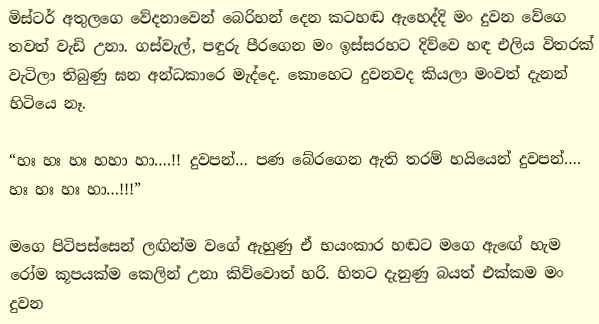මිස්ටර් අතුලගෙ වේදනාවෙන් බෙරිහන් දෙන කටහඬ ඇහෙද්දි මං දුවන වේගෙ තවත් වැඩි උනා. ගස්වැල්, පඳුරු පීරගෙන මං ඉස්සරහට දිව්වෙ හඳ එලිය විතරක් වැටිලා තිබුණු ඝන අන්ධකාරෙ මැද්දෙ. කොහෙට දුවනවද කියලා මංවත් දැනන් හිටියෙ නෑ.

“හඃ හඃ හඃ හහා හා….!! දුවපන්… පණ බේරගෙන ඇති තරම් හයියෙන් දුවපන්…. හඃ හඃ හඃ හා…!!!”

මගෙ පිටිපස්සෙන් ලඟින්ම වගේ ඇහුණු ඒ භයංකාර හඬට මගෙ ඇඟේ හැම රෝම කූපයක්ම කෙලින් උනා කිව්වොත් හරි. හිතට දැනුණු බයත් එක්කම මං දුවන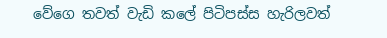වේගෙ තවත් වැඩි කලේ පිටිපස්ස හැරිලවත්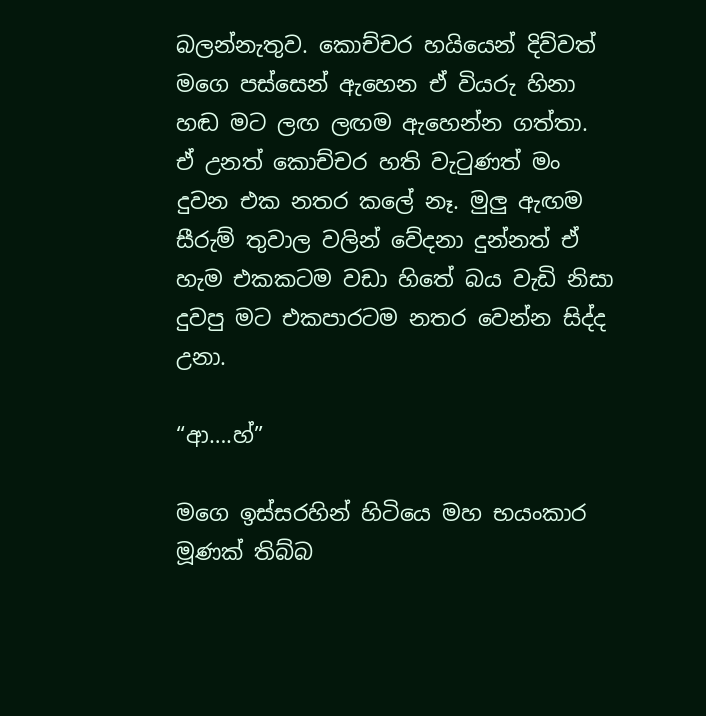බලන්නැතුව. කොච්චර හයියෙන් දිව්වත් මගෙ පස්සෙන් ඇහෙන ඒ වියරු හිනා හඬ මට ලඟ ලඟම ඇහෙන්න ගත්තා. ඒ උනත් කොච්චර හති වැටුණත් මං දුවන එක නතර කලේ නෑ. මුලු ඇඟම සීරුම් තුවාල වලින් වේදනා දුන්නත් ඒ හැම එකකටම වඩා හිතේ බය වැඩි නිසා දුවපු මට එකපාරටම නතර වෙන්න සිද්ද උනා.

“ආ….හ්”

මගෙ ඉස්සරහින් හිටියෙ මහ භයංකාර මූණක් තිබ්බ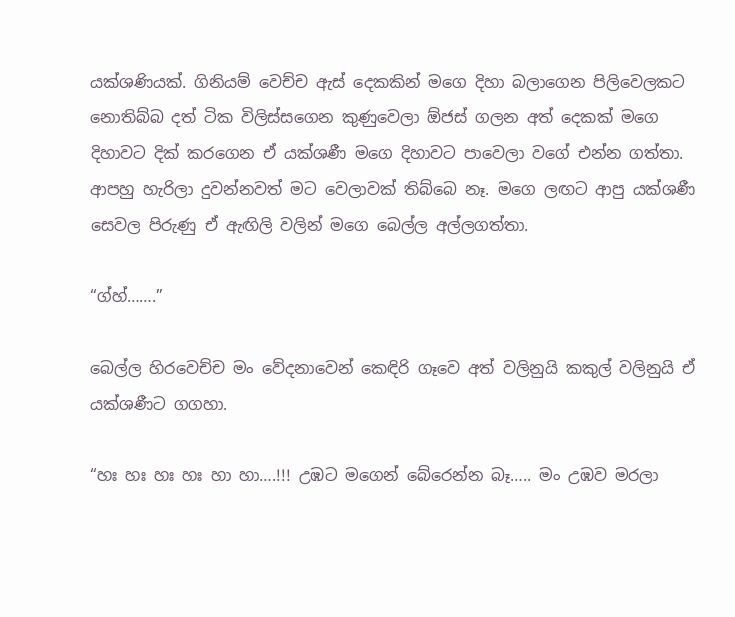යක්ශණියක්. ගිනියම් වෙච්ච ඇස් දෙකකින් මගෙ දිහා බලාගෙන පිලිවෙලකට නොතිබ්බ දත් ටික විලිස්සගෙන කුණුවෙලා ඕජස් ගලන අත් දෙකක් මගෙ දිහාවට දික් කරගෙන ඒ යක්ශණී මගෙ දිහාවට පාවෙලා වගේ එන්න ගත්තා. ආපහු හැරිලා දුවන්නවත් මට වෙලාවක් තිබ්බෙ නෑ. මගෙ ලඟට ආපු යක්ශණී සෙවල පිරුණු ඒ ඇඟිලි වලින් මගෙ බෙල්ල අල්ලගත්තා.

“ග්හ්…….”

බෙල්ල හිරවෙච්ච මං වේදනාවෙන් කෙඳිරි ගෑවෙ අත් වලිනුයි කකුල් වලිනුයි ඒ යක්ශණීට ගගහා.

“හඃ හඃ හඃ හඃ හා හා….!!! උඹට මගෙන් බේරෙන්න බෑ….. මං උඹව මරලා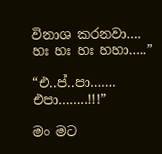විනාශ කරනවා…. හඃ හඃ හඃ හහා…..”

“එ..ප්..පා……. එපා……..!!!”

මං මට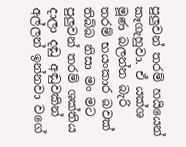පුලුවන් තරම් හයියෙන් කෑගැහුවා. ඒ යක්ශ මූණ බලන්න බැරි තරම් භයංකාර බවක් තිබ්බ නිසා මං මට පුලුවන් තරම් ශක්තිය දාලා දඬු අඬුවකින් අල්ලන් ඉන්නවා වගේ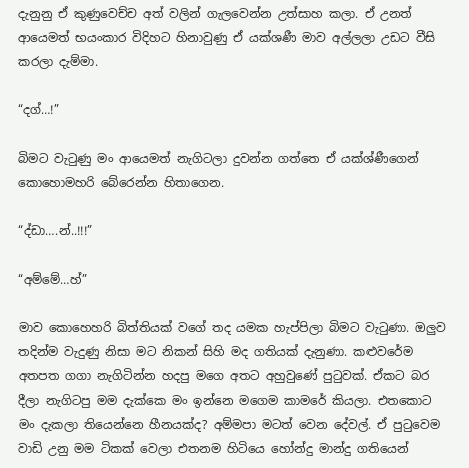දැනුනු ඒ කුණුවෙච්ච අත් වලින් ගැලවෙන්න උත්සාහ කලා. ඒ උනත් ආයෙමත් භයංකාර විදිහට හිනාවුණු ඒ යක්ශණී මාව අල්ලලා උඩට වීසි කරලා දැම්මා.

“දග්…!”

බිමට වැටුණු මං ආයෙමත් නැගිටලා දුවන්න ගත්තෙ ඒ යක්ශ්ණීගෙන් කොහොමහරි බේරෙන්න හිතාගෙන.

“ද්ඩා….න්..!!!”

“අම්මේ…හ්”

මාව කොහෙහරි බිත්තියක් වගේ තද යමක හැප්පිලා බිමට වැටුණා. ඔලුව තදින්ම වැදුණු නිසා මට නිකන් සිහි මද ගතියක් දැනුණා. කළුවරේම අතපත ගගා නැගිටින්න හදපු මගෙ අතට අහුවුණේ පුටුවක්. ඒකට බර දීලා නැගිටපු මම දැක්කෙ මං ඉන්නෙ මගෙම කාමරේ කියලා. එතකොට මං දැකලා තියෙන්නෙ හීනයක්ද? අම්මපා මටත් වෙන දේවල්. ඒ පුටුවෙම වාඩි උනු මම ටිකක් වෙලා එතනම හිටියෙ හෝන්දු මාන්දු ගතියෙන්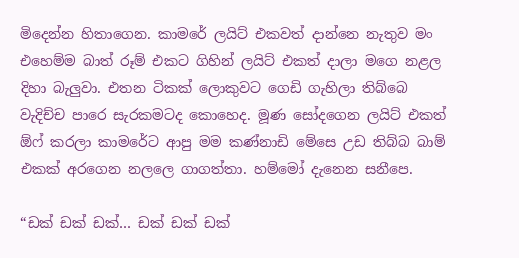මිදෙන්න හිතාගෙන. කාමරේ ලයිට් එකවත් දාන්නෙ නැතුව මං එහෙම්ම බාත් රූම් එකට ගිහින් ලයිට් එකත් දාලා මගෙ නළල දිහා බැලුවා. එතන ටිකක් ලොකුවට ගෙඩි ගැහිලා තිබ්බෙ වැදිච්ච පාරෙ සැරකමටද කොහෙද. මූණ සෝදගෙන ලයිට් එකත් ඕෆ් කරලා කාමරේට ආපු මම කණ්නාඩි මේසෙ උඩ තිබ්බ බාම් එකක් අරගෙන නලලෙ ගාගත්තා. හම්මෝ දැනෙන සනීපෙ.

“ඩක් ඩක් ඩක්… ඩක් ඩක් ඩක්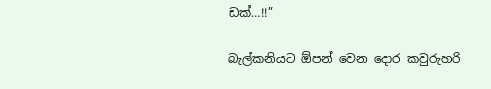ඩක්…!!”

බැල්කනියට ඕපන් වෙන දොර කවුරුහරි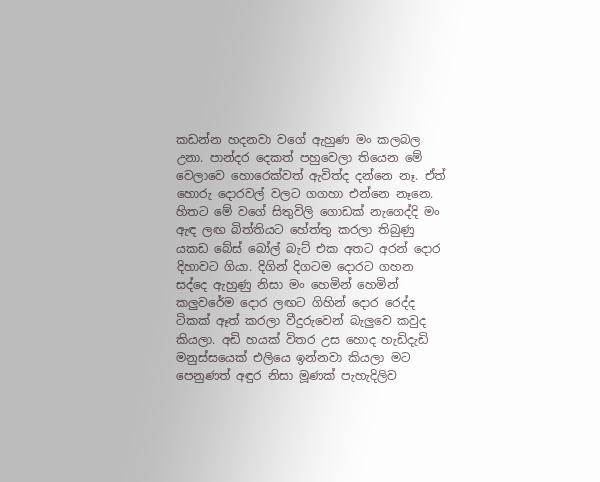කඩන්න හදනවා වගේ ඇහුණ මං කලබල උනා. පාන්දර දෙකත් පහුවෙලා තියෙන මේ වෙලාවෙ හොරෙක්වත් ඇවිත්ද දන්නෙ නෑ. ඒත් හොරු දොරවල් වලට ගගහා එන්නෙ නෑනෙ. හිතට මේ වගේ සිතුවිලි ගොඩක් නැගෙද්දි මං ඇඳ ලඟ බිත්තියට හේත්තු කරලා තිබුණු යකඩ බේස් බෝල් බැට් එක අතට අරන් දොර දිහාවට ගියා. දිගින් දිගටම දොරට ගහන සද්දෙ ඇහුණු නිසා මං හෙමින් හෙමින් කලුවරේම දොර ලඟට ගිහින් දොර රෙද්ද ටිකක් ඈත් කරලා වීදුරුවෙන් බැලුවෙ කවුද කියලා. අඩි හයක් විතර උස හොද හැඩිදැඩි මනුස්සයෙක් එලියෙ ඉන්නවා කියලා මට පෙනුණත් අඳුර නිසා මූණක් පැහැදිලිව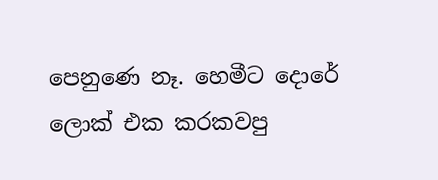පෙනුණෙ නෑ. හෙමීට දොරේ ලොක් එක කරකවපු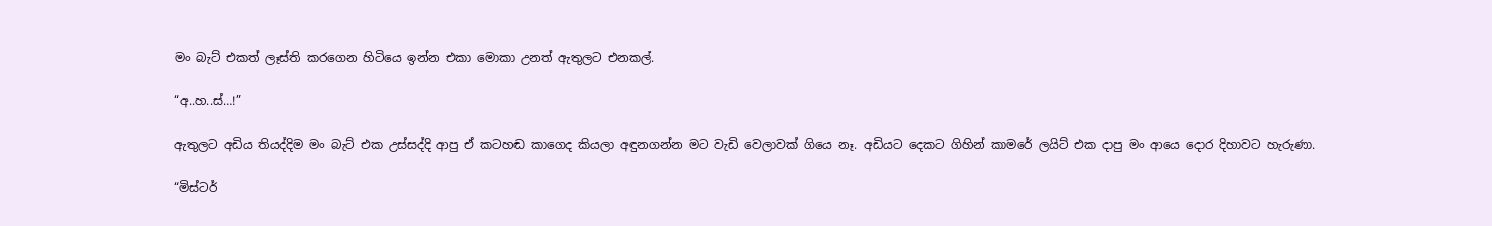මං බැට් එකත් ලෑස්ති කරගෙන හිටියෙ ඉන්න එකා මොකා උනත් ඇතුලට එනකල්.

“අ..හ..ස්…!”

ඇතුලට අඩිය තියද්දිම මං බැට් එක උස්සද්දි ආපු ඒ කටහඬ කාගෙද කියලා අඳුනගන්න මට වැඩි වෙලාවක් ගියෙ නෑ. අඩියට දෙකට ගිහින් කාමරේ ලයිට් එක දාපු මං ආයෙ දොර දිහාවට හැරුණා.

“මිස්ටර්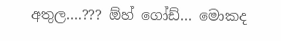අතුල….??? ඕහ් ගෝඩ්… මොකද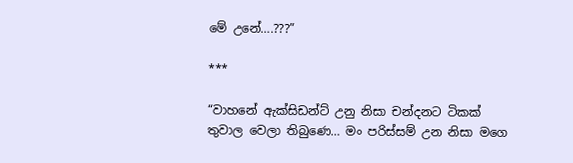මේ උනේ….???”

***

“වාහනේ ඇක්සිඩන්ට් උනු නිසා චන්දනට ටිකක් තුවාල වෙලා තිබුණෙ… මං පරිස්සම් උන නිසා මගෙ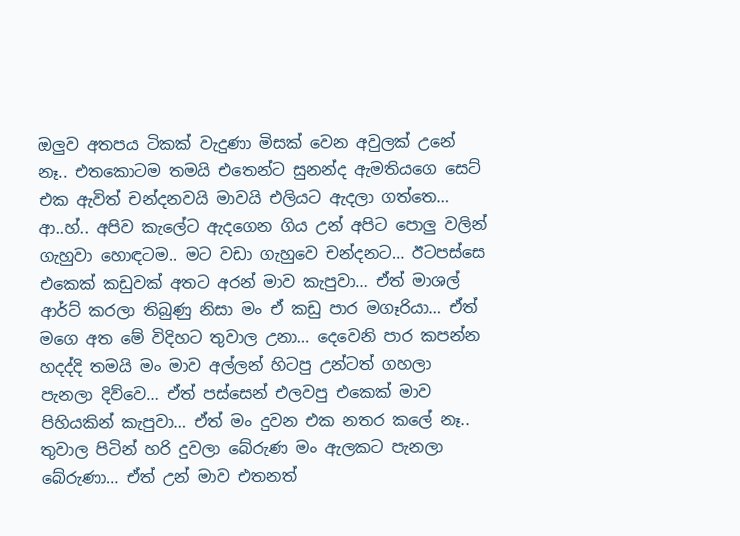ඔලුව අතපය ටිකක් වැදුණා මිසක් වෙන අවුලක් උනේ නෑ.. එතකොටම තමයි එතෙන්ට සුනන්ද ඇමතියගෙ සෙට් එක ඇවිත් චන්දනවයි මාවයි එලියට ඇදලා ගත්තෙ… ආ..හ්.. අපිව කැලේට ඇදගෙන ගිය උන් අපිට පොලු වලින් ගැහුවා හොඳටම.. මට වඩා ගැහුවෙ චන්දනට… ඊටපස්සෙ එකෙක් කඩුවක් අතට අරන් මාව කැපුවා… ඒත් මාශල් ආ‍ර්ට් කරලා තිබුණු නිසා මං ඒ කඩු පාර මගෑරියා… ඒත් මගෙ අත මේ විදිහට තුවාල උනා… දෙවෙනි පාර කපන්න හදද්දි තමයි මං මාව අල්ලන් හිටපු උන්ටත් ගහලා පැනලා දිව්වෙ… ඒත් පස්සෙන් එලවපු එකෙක් මාව පිහියකින් කැපුවා… ඒත් මං දුවන එක නතර කලේ නෑ.. තුවාල පිටින් හරි දුවලා බේරුණ මං ඇලකට පැනලා බේරුණා… ඒත් උන් මාව එතනත්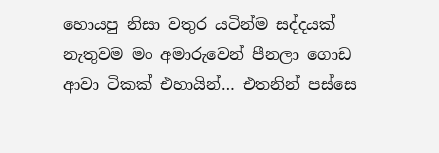හොයපු නිසා වතුර යටින්ම සද්දයක් නැතුවම මං අමාරුවෙන් පීනලා ගොඩ ආවා ටිකක් එහායින්… එතනින් පස්සෙ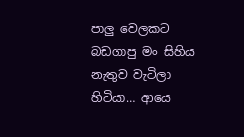පාලු වෙලකට බඩගාපු මං සිහිය නැතුව වැටිලා හිටියා… ආයෙ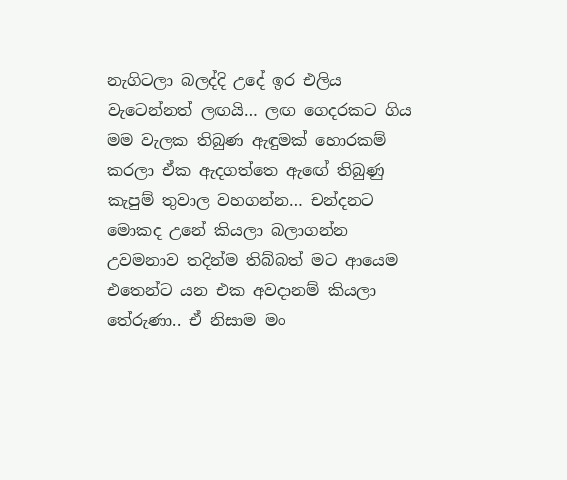නැගිටලා බලද්දි උදේ ඉර එලිය වැටෙන්නත් ලඟයි… ලඟ ගෙදරකට ගිය මම වැලක තිබුණ ඇඳුමක් හොරකම් කරලා ඒක ඇදගත්තෙ ඇඟේ තිබුණු කැපුම් තුවාල වහගන්න… චන්දනට මොකද උනේ කියලා බලාගන්න උවමනාව තදින්ම තිබ්බත් මට ආයෙම එතෙන්ට යන එක අවදානම් කියලා තේරුණා.. ඒ නිසාම මං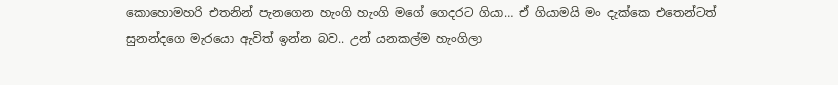කොහොමහරි එතනින් පැනගෙන හැංගි හැංගි මගේ ගෙදරට ගියා… ඒ ගියාමයි මං දැක්කෙ එතෙන්ටත් සුනන්දගෙ මැරයො ඇවිත් ඉන්න බව.. උන් යනකල්ම හැංගිලා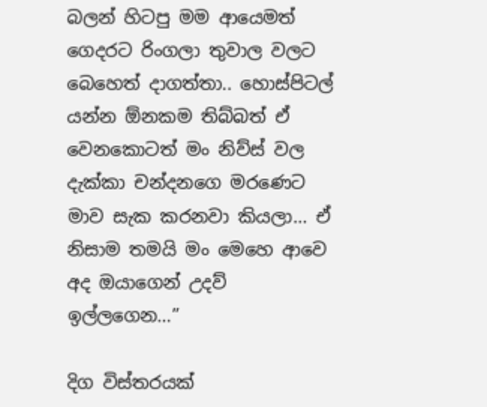බලන් හිටපු මම ආයෙමත් ගෙදරට රිංගලා තුවාල වලට බෙහෙත් දාගත්තා.. හොස්පිටල් යන්න ඕනකම තිබ්බත් ඒ වෙනකොටත් මං නිව්ස් වල දැක්කා චන්දනගෙ මරණෙට මාව සැක කරනවා කියලා… ඒ නිසාම තමයි මං මෙහෙ ආවෙ අද ඔයාගෙන් උදව් ඉල්ලගෙන…”

දිග විස්තරයක්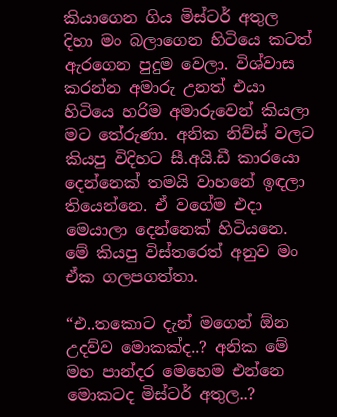කියාගෙන ගිය මිස්ටර් අතුල දිහා මං බලාගෙන හිටියෙ කටත් ඇරගෙන පුදුම වෙලා. විශ්වාස කරන්න අමාරු උනත් එයා හිටියෙ හරිම අමාරුවෙන් කියලා මට තේරුණා. අනික නිව්ස් වලට කියපු විදිහට සී.අයි.ඩී කාරයො දෙන්නෙක් තමයි වාහනේ ඉඳලා තියෙන්නෙ. ඒ වගේම එදා මෙයාලා දෙන්නෙක් හිටියනෙ. මේ කියපු විස්තරෙත් අනුව මං ඒක ගලපගත්තා.

“එ..තකොට දැන් මගෙන් ඕන උදව්ව මොකක්ද..? අනික මේ මහ පාන්දර මෙහෙම එන්නෙ මොකටද මිස්ටර් අතුල..?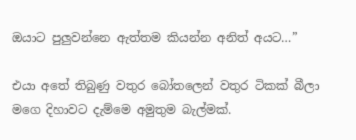ඔයාට පුලුවන්නෙ ඇත්තම කියන්න අනිත් අයට…”

එයා අතේ තිබුණු වතුර බෝතලෙන් වතුර ටිකක් බීලා මගෙ දිහාවට දැම්මෙ අමුතුම බැල්මක්.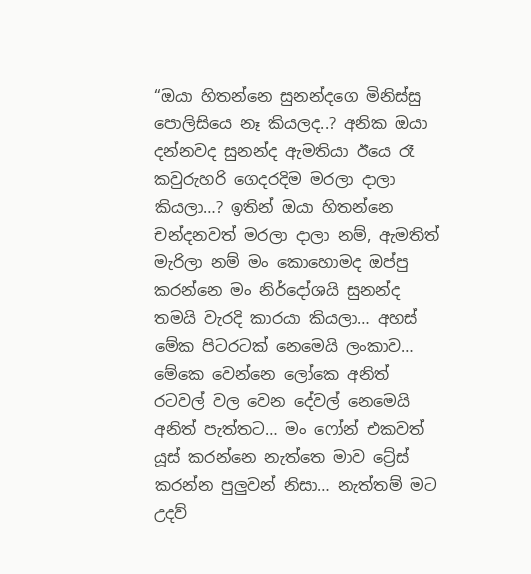“ඔයා හිතන්නෙ සුනන්දගෙ මිනිස්සු පොලිසියෙ නෑ කියලද..? අනික ඔයා දන්නවද සුනන්ද ඇමතියා ඊයෙ රෑ කවුරුහරි ගෙදරදිම මරලා දාලා කියලා…? ඉතින් ඔයා හිතන්නෙ චන්දනවත් මරලා දාලා නම්, ඇමතිත් මැරිලා නම් මං කොහොමද ඔප්පු කරන්නෙ මං නිර්දෝශයි සුනන්ද තමයි වැරදි කාරයා කියලා… අහස් මේක පිටරටක් නෙමෙයි ලංකාව… මේකෙ වෙන්නෙ ලෝකෙ අනිත් රටවල් වල වෙන දේවල් නෙමෙයි අනිත් පැත්තට… මං ෆෝන් එකවත් යූස් කරන්නෙ නැත්තෙ මාව ට්‍රේස් කරන්න පුලුවන් නිසා… නැත්තම් මට උදව්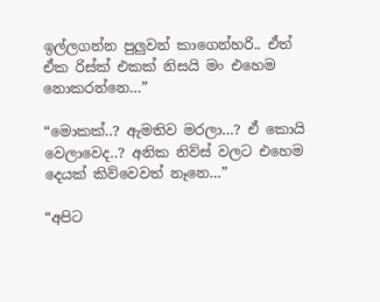ඉල්ලගන්න පුලුවන් කාගෙන්හරි.. ඒත් ඒක රිස්ක් එකක් නිසයි මං එහෙම නොකරන්නෙ…”

“මොකක්..? ඇමතිව මරලා…? ඒ කොයි වෙලාවෙද..? අනික නිව්ස් වලට එහෙම දෙයක් කිව්වෙවත් නෑනෙ…”

“අපිට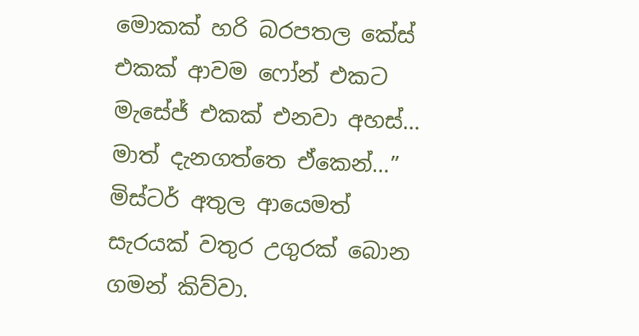මොකක් හරි බරපතල කේස් එකක් ආවම ෆෝන් එකට මැසේජ් එකක් එනවා අහස්… මාත් දැනගත්තෙ ඒකෙන්…” මිස්ටර් අතුල ආයෙමත් සැරයක් වතුර උගුරක් බොන ගමන් කිව්වා.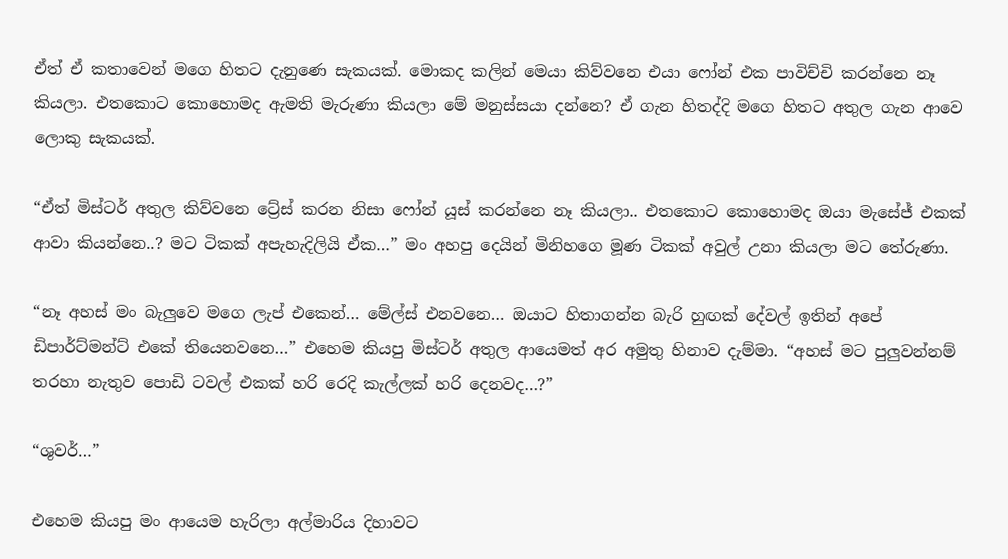ඒත් ඒ කතාවෙන් මගෙ හිතට දැනුණෙ සැකයක්. මොකද කලින් මෙයා කිව්වනෙ එයා ෆෝන් එක පාවිච්චි කරන්නෙ නෑ කියලා. එතකොට කොහොමද ඇමති මැරුණා කියලා මේ මනුස්සයා දන්නෙ? ඒ ගැන හිතද්දි මගෙ හිතට අතුල ගැන ආවෙ ලොකු සැකයක්.

“ඒත් මිස්ටර් අතුල කිව්වනෙ ට්‍රේස් කරන නිසා ෆෝන් යූස් කරන්නෙ නෑ කියලා.. එතකොට කොහොමද ඔයා මැසේජ් එකක් ආවා කියන්නෙ..? මට ටිකක් අපැහැදිලියි ඒක…” මං අහපු දෙයින් මිනිහගෙ මූණ ටිකක් අවුල් උනා කියලා මට තේරුණා.

“නෑ අහස් මං බැලුවෙ මගෙ ලැප් එකෙන්… මේල්ස් එනවනෙ… ඔයාට හිතාගන්න බැරි හුඟක් දේවල් ඉතින් අපේ ඩිපාර්ට්මන්ට් එකේ තියෙනවනෙ…” එහෙම කියපු මිස්ටර් අතුල ආයෙමත් අර අමුතු හිනාව දැම්මා. “අහස් මට පුලුවන්නම් තරහා නැතුව පොඩි ටවල් එකක් හරි රෙදි කැල්ලක් හරි දෙනවද…?”

“ශුවර්…”

එහෙම කියපු මං ආයෙම හැරිලා අල්මාරිය දිහාවට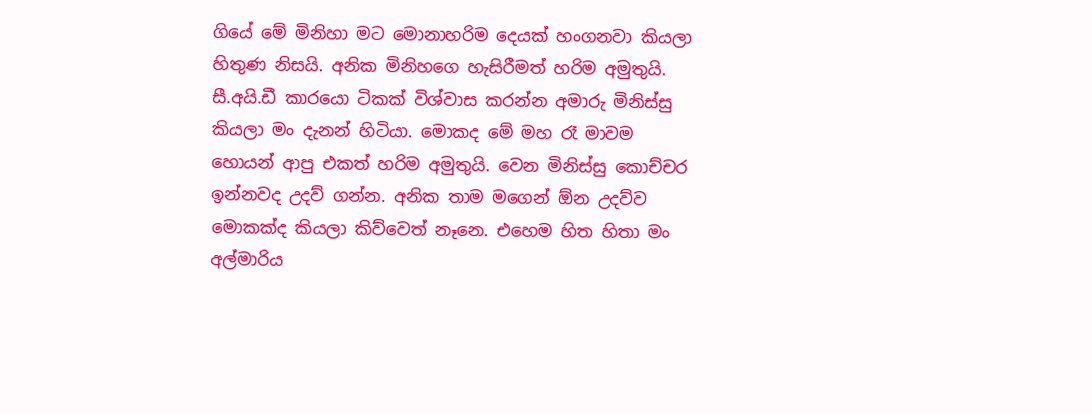ගියේ මේ මිනිහා මට මොනාහරිම දෙයක් හංගනවා කියලා හිතුණ නිසයි. අනික මිනිහගෙ හැසිරීමත් හරිම අමුතුයි. සී.අයි.ඩී කාරයො ටිකක් විශ්වාස කරන්න අමාරු මිනිස්සු කියලා මං දැනන් හිටියා. මොකද මේ මහ රෑ මාවම හොයන් ආපු එකත් හරිම අමුතුයි. වෙන මිනිස්සු කොච්චර ඉන්නවද උදව් ගන්න. අනික තාම මගෙන් ඕන උදව්ව මොකක්ද කියලා කිව්වෙත් නෑනෙ. එහෙම හිත හිතා මං අල්මාරිය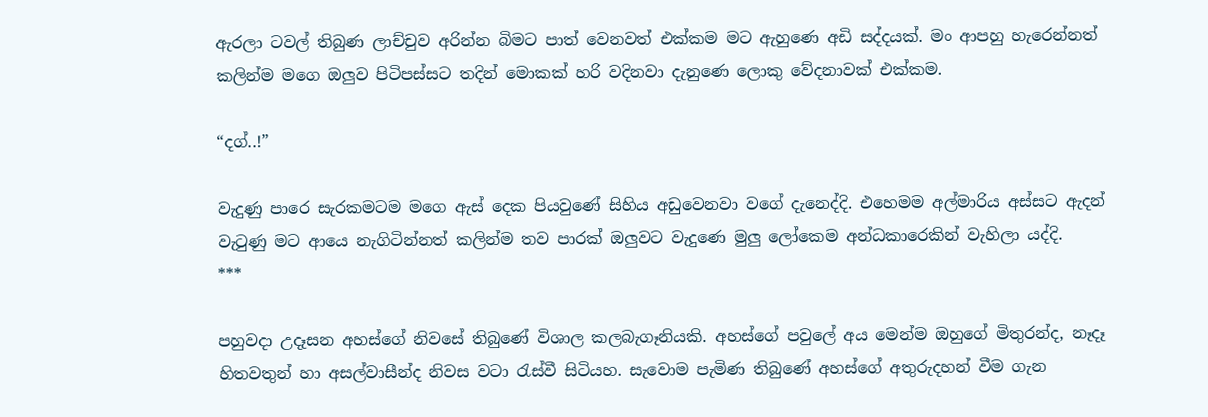ඇරලා ටවල් තිබුණ ලාච්චුව අරින්න බිමට පාත් වෙනවත් එක්කම මට ඇහුණෙ අඩි සද්දයක්. මං ආපහු හැරෙන්නත් කලින්ම මගෙ ඔලුව පිටිපස්සට තදින් මොකක් හරි වදිනවා දැනුණෙ ලොකු වේදනාවක් එක්කම.

“දග්..!”

වැදුණු පාරෙ සැරකමටම මගෙ ඇස් දෙක පියවුණේ සිහිය අඩුවෙනවා වගේ දැනෙද්දි. එහෙමම අල්මාරිය අස්සට ඇදන් වැටුණු මට ආයෙ නැගිටින්නත් කලින්ම තව පාරක් ඔලුවට වැදුණෙ මුලු ලෝකෙම අන්ධකාරෙකින් වැහිලා යද්දි.
***

පහුවදා උදෑසන අහස්ගේ නිවසේ තිබුණේ විශාල කලබැගෑනියකි. අහස්ගේ පවුලේ අය මෙන්ම ඔහුගේ මිතුරන්ද, නෑදෑ හිතවතුන් හා අසල්වාසීන්ද නිවස වටා රැස්වී සිටියහ. සැවොම පැමිණ තිබුණේ අහස්ගේ අතුරුදහන් වීම ගැන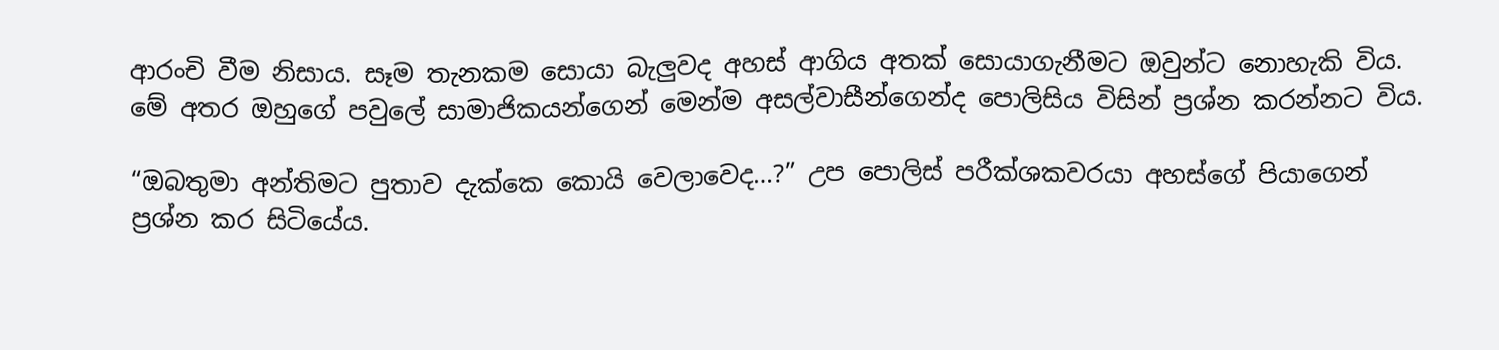ආරංචි වීම නිසාය. සෑම තැනකම සොයා බැලුවද අහස් ආගිය අතක් සොයාගැනීමට ඔවුන්ට නොහැකි විය. මේ අතර ඔහුගේ පවුලේ සාමාජිකයන්ගෙන් මෙන්ම අසල්වාසීන්ගෙන්ද පොලිසිය විසින් ප්‍රශ්න කරන්නට විය.

“ඔබතුමා අන්තිමට පුතාව දැක්කෙ කොයි වෙලාවෙද…?” උප පොලිස් පරීක්ශකවරයා අහස්ගේ පියාගෙන් ප්‍රශ්න කර සිටියේ‍ය.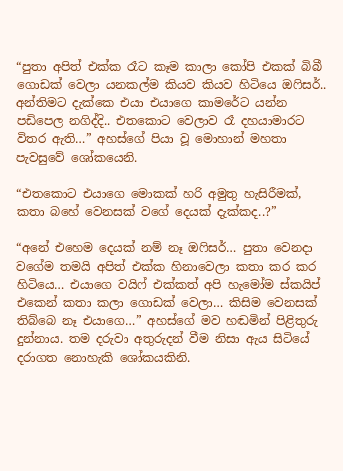“පුතා අපිත් එක්ක රෑට කෑම කාලා කෝපි එකක් බිබී ගොඩක් වෙලා යනකල්ම කියව කියව හිටියෙ ඔෆිසර්.. අන්තිමට දැක්කෙ එයා එයාගෙ කාමරේට යන්න පඩිපෙල නගිද්දි.. එතකොට වෙලාව රෑ දහයාමාරට විතර ඇති…” අහස්ගේ පි‍යා වූ මොහාන් මහතා පැවසුවේ ශෝකයෙනි.

“එතකොට එයාගෙ මොකක් හරි අමුතු හැසිරීමක්, කතා බහේ වෙනසක් වගේ දෙයක් දැක්කද..?”

“අනේ එහෙම දෙයක් නම් නෑ ඔෆිසර්… පුතා වෙනදා වගේම තමයි අපිත් එක්ක හිනාවෙලා කතා කර කර හිටියෙ… එයාගෙ වයිෆ් එක්කත් අපි හැමෝම ස්කයිප් එකෙන් කතා කලා ගොඩක් වෙලා… කිසිම වෙනසක් තිබ්බෙ නෑ එයාගෙ…” අහස්ගේ මව හඬමින් පිළිතුරු දුන්නාය. තම දරුවා අතුරුදන් වීම නිසා ඇය සිටියේ දරාගත නොහැකි ශෝකයකිනි.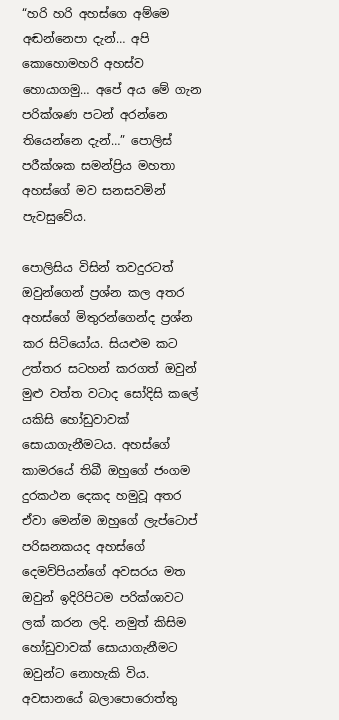“හරි හරි අහස්ගෙ අම්මෙ අඬන්නෙපා දැන්… අපි කොහොමහරි අහස්ව හොයාගමු… අපේ අය මේ ගැන පරික්ශණ පටන් අරන්නෙ තියෙන්නෙ දැන්…” පොලිස් පරීක්ශක සමන්ප්‍රිය මහතා අහස්ගේ මව සනසවමින් පැවසුවේය.

පොලිසිය විසින් තවදුරටත් ඔවුන්ගෙන් ප්‍රශ්න කල අතර අහස්ගේ මිතුරන්ගෙන්ද ප්‍රශ්න කර සිටියෝය. සියළුම කට උත්තර සටහන් කරගත් ඔවුන් මුළු වත්ත වටාද සෝදිසි කලේ යකිසි හෝඩුවාවක් සොයාගැනීමටය. අහස්ගේ කාමරයේ තිබී ඔහුගේ ජංගම දුරකථන දෙකද හමුවූ අතර ඒවා මෙන්ම ඔහුගේ ලැප්ටොප් පරිඝනකයද අහස්ගේ දෙමව්පියන්ගේ අවසරය මත ඔවුන් ඉදිරිපිටම පරික්ශාවට ලක් කරන ලදි. නමුත් කිසිම හෝඩුවාවක් සොයාගැනීමට ඔවුන්ට නොහැකි විය. අවසානයේ බලාපොරොත්තු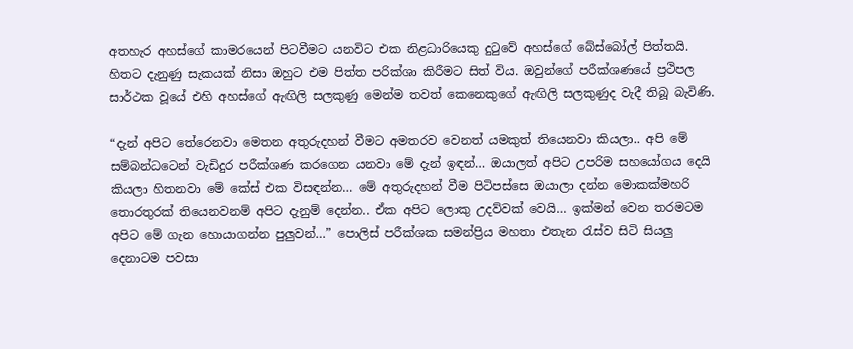අතහැර අහස්ගේ කාමරයෙන් පිටවීමට යනවිට එක නිළධාරියෙකු දුටුවේ අහස්ගේ බේස්බෝල් පිත්තයි. හිතට දැනුණු සැකයක් නිසා ඔහුට එම පිත්ත පරික්ශා කිරීමට සිත් විය. ඔවුන්ගේ පරීක්ශණයේ ප්‍රථිපල සාර්ථක වූයේ එහි අහස්ගේ ඇඟිලි සලකුණු මෙන්ම තවත් කෙනෙකුගේ ඇඟිලි සලකුණුද වැදී තිබූ බැවිණි.

“දැන් අපිට තේරෙනවා මෙතන අතුරුදහන් වීමට අමතරව වෙනත් යමකුත් තියෙනවා කියලා.. අපි මේ සම්බන්ධටෙන් වැඩිදුර පරීක්ශණ කරගෙන යනවා මේ දැන් ඉඳන්… ඔයාලත් අපිට උපරිම සහයෝගය දෙයි කියලා හිතනවා මේ කේස් එක විසඳන්න… මේ අතුරුදහන් වීම පිටිපස්සෙ ඔයාලා දන්න මොකක්මහරි තොරතුරක් තියෙනවනම් අපිට දැනුම් දෙන්න.. ඒක අපිට ලොකු උදව්වක් වෙයි… ඉක්මන් වෙන තරමටම අපිට මේ ගැන හොයාගන්න පුලුවන්…” පොලිස් පරීක්ශක සමන්ප්‍රිය මහතා එතැන රැස්ව සිටි සියලු දෙනාටම පවසා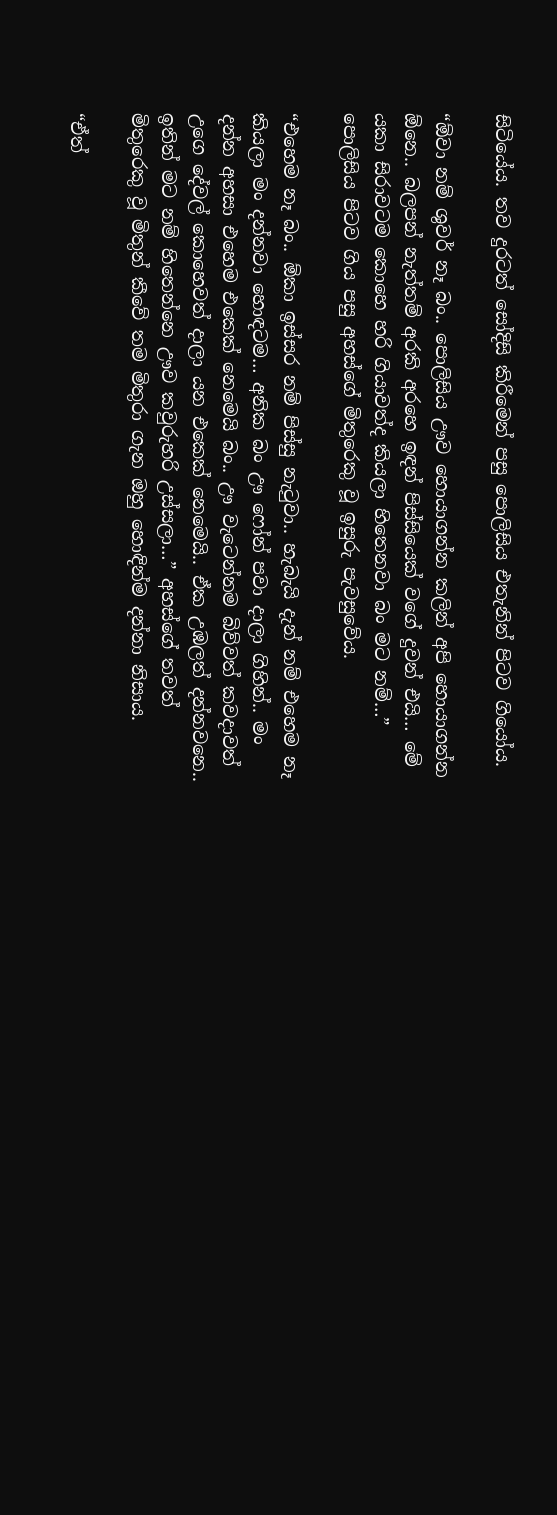සිටියේය. තව දුරටත් සෝදිසි කිරීමෙන් පසු පොලිසිය එතැනින් පිටව ගියෝය.

“ඕවා නම් ශුවර් නෑ බං.. පොලිසිය ඌව හොයාගන්න කලින් අපි හොයාගන්න ඕනෙ.. බලපන් නැත්තම් අරකි අරහෙ ඉඳන් පිස්සියෙක් වගේ දුවන් එයි… මේ යකා සිරාවටම කොහෙ හරි ගියාවත්ද කියලා හිතෙනවා බං මට නම්…” පොලිසිය පිටව ගිය පසු අහස්ගේ මිතුරෙකු වූ ඉසුරු පැවසුවේය.

“එහෙම නෑ බං.. ඕකා ඉස්සර නම් පිස්සු නැටුවා.. හැබැයි දැන් නම් එහෙම නෑ කියලා මං දන්නවා හොඳටම… අනික බං ඌ ෆෝන් පවා දාලා ගිහින්.. මං දන්න අහසා එහෙම එකෙක් නෙමෙයි බං.. ඌ වැටෙන්නම බිව්වත් කවදාවත් උගෙ දේවල් කොහෙවත් දාලා යන එකෙක් නෙමෙයි.. ඒක උඹලත් දන්නවනෙ.. ඉතින් මට නම් හිතෙන්නෙ ඌව කවුරුහරි උස්සලා…” අහස්ගේ තවත් මිතුරෙකු වූ මිතුන් කීවේ තම මිතුරා ගැන ඔහු හොඳින්ම දන්නා නිසාය.

“ඒත්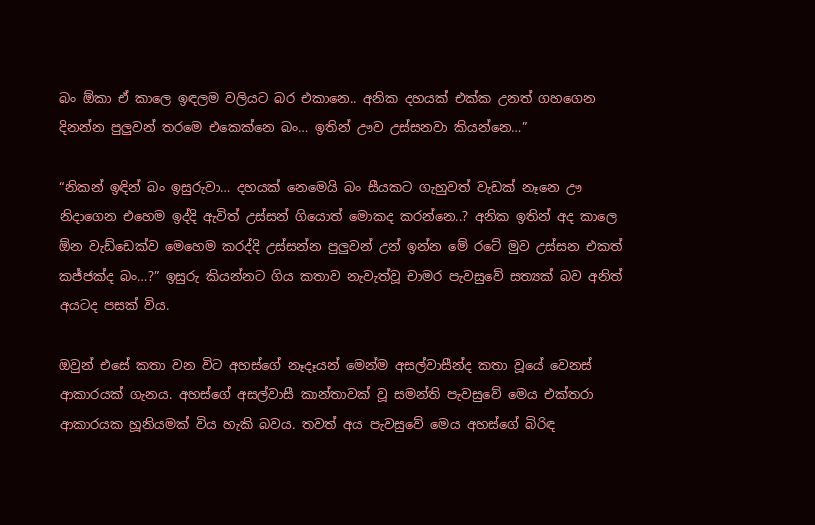බං ඕකා ඒ කාලෙ ඉඳලම වලියට බර එකානෙ.. අනික දහයක් එක්ක උනත් ගහගෙන දිනන්න පුලුවන් තරමෙ එකෙක්නෙ බං… ඉතින් ඌව උස්සනවා කියන්නෙ…”

“නිකන් ඉඳින් බං ඉසුරුවා… දහයක් නෙමෙයි බං සීයකට ගැහුවත් වැඩක් නෑනෙ ඌ නිදාගෙන එහෙම ඉද්දි ඇවිත් උස්සන් ගියොත් මොකද කරන්නෙ..? අනික ඉතින් අද කාලෙ ඕන වැඩ්ඩෙක්ව මෙහෙම කරද්දි උස්සන්න පුලුවන් උන් ඉන්න මේ රටේ මුව උස්සන එකත් කජ්ජක්ද බං…?” ඉසුරු කියන්නට ගිය කතාව නැවැත්වූ චාමර පැවසුවේ සත්‍යක් බව අනිත් අයටද පසක් විය.

ඔවුන් එසේ කතා වන විට අහස්ගේ නෑදෑයන් මෙන්ම අසල්වාසීන්ද කතා වූයේ වෙනස් ආකාරයක් ගැනය. අහස්ගේ අසල්වාසී කාන්තාවක් වූ සමන්ති පැවසුවේ මෙය එක්තරා ආකාරයක හූනියමක් විය හැකි බවය. තවත් අය පැවසුවේ මෙය අහස්ගේ බිරිඳ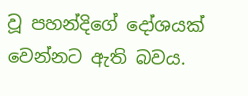වූ පහන්දිගේ දෝශයක් වෙන්නට ඇති බවය.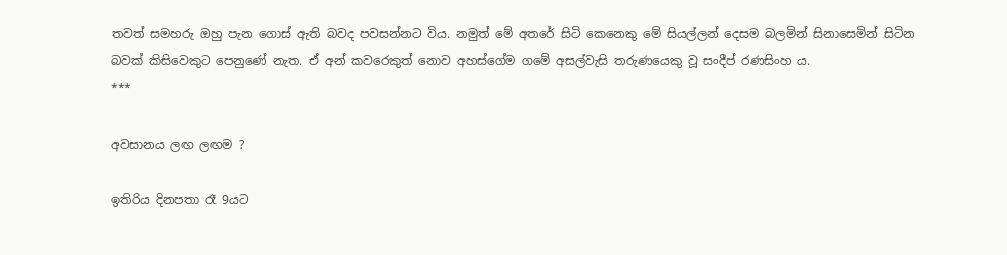තවත් සමහරු ඔහු පැන ගොස් ඇති බවද පවසන්නට විය. නමුත් මේ අතරේ සිටි කෙනෙකු මේ සියල්ලන් දෙසම බලමින් සිනාසෙමින් සිටින බවක් කිසිවෙකුට පෙනුණේ නැත. ඒ අන් කවරෙකුත් නොව අහස්ගේම ගමේ අසල්වැසි තරුණයෙකු වූ සංදීප් රණසිංහ ය.
***

අවසානය ලඟ ලඟම ?

ඉතිරිය දිනපතා රෑ 9යට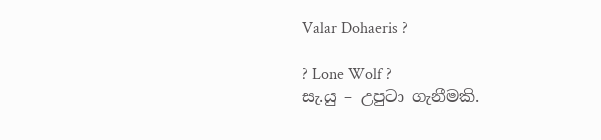Valar Dohaeris ?

? Lone Wolf ?
සැ.යු – උපුටා ගැනීමකි.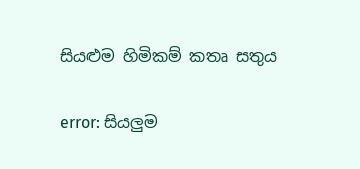සියළුම හිමිකම් කතෘ සතුය

error: සියලුම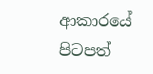ආකාරයේ පිටපත්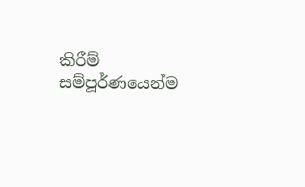කිරීම් සම්පූර්ණයෙන්ම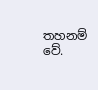තහනම් වේ.